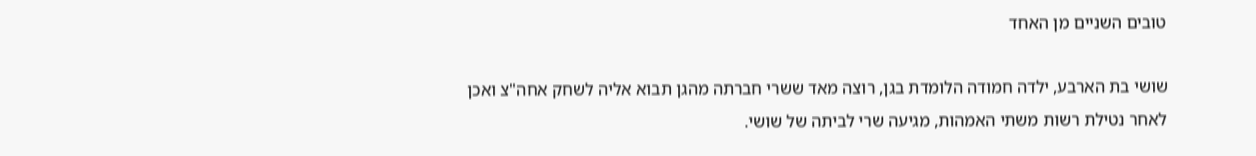טובים השניים מן האחד

שושי בת הארבע, ילדה חמודה הלומדת בגן, רוצה מאד ששרי חברתה מהגן תבוא אליה לשחק אחה"צ ואכן לאחר נטילת רשות משתי האמהות, מגיעה שרי לביתה של שושי.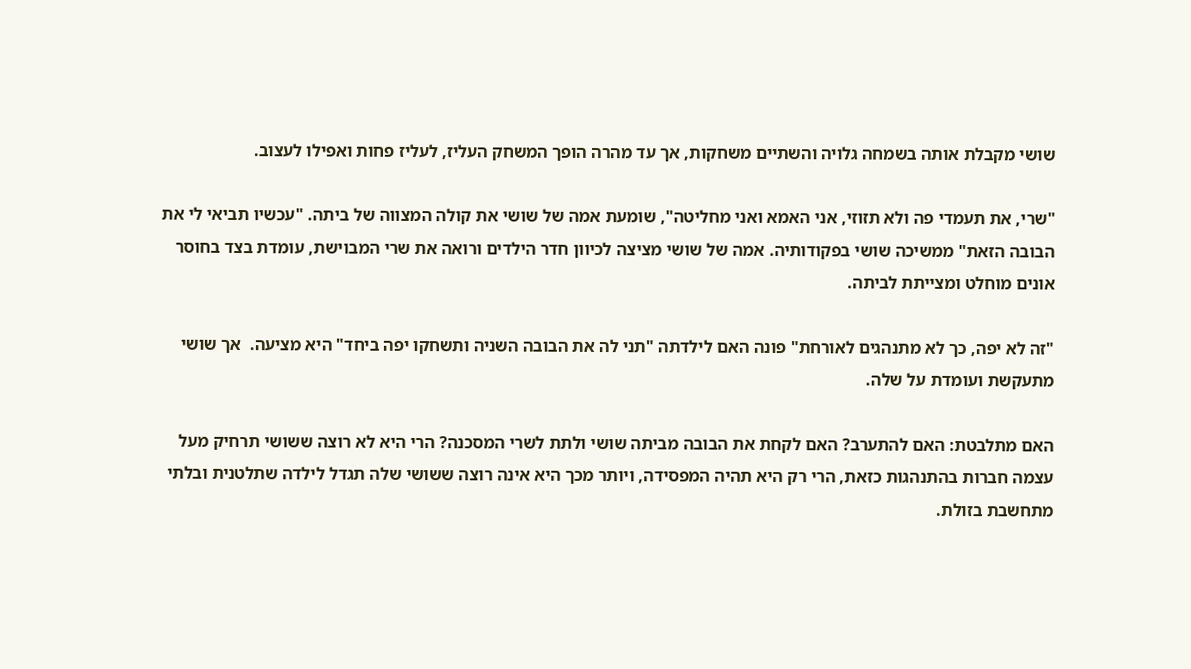שושי מקבלת אותה בשמחה גלויה והשתיים משחקות, אך עד מהרה הופך המשחק העליז, לעליז פחות ואפילו לעצוב.

"שרי, את תעמדי פה ולא תזוזי, אני האמא ואני מחליטה", שומעת אמה של שושי את קולה המצווה של ביתה. "עכשיו תביאי לי את הבובה הזאת" ממשיכה שושי בפקודותיה. אמה של שושי מציצה לכיוון חדר הילדים ורואה את שרי המבוישת, עומדת בצד בחוסר אונים מוחלט ומצייתת לביתה.

"זה לא יפה, כך לא מתנהגים לאורחת" פונה האם לילדתה "תני לה את הבובה השניה ותשחקו יפה ביחד" היא מציעה.  אך שושי מתעקשת ועומדת על שלה.

האם מתלבטת: האם להתערב? האם לקחת את הבובה מביתה שושי ולתת לשרי המסכנה? הרי היא לא רוצה ששושי תרחיק מעל עצמה חברות בהתנהגות כזאת, הרי רק היא תהיה המפסידה, ויותר מכך היא אינה רוצה ששושי שלה תגדל לילדה שתלטנית ובלתי מתחשבת בזולת.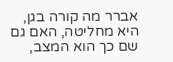אברר מה קורה בגן, היא מחליטה, האם גם שם כך הוא המצב,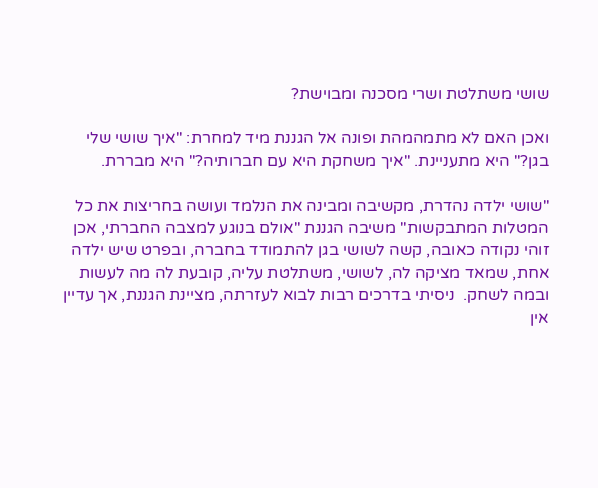שושי משתלטת ושרי מסכנה ומבוישת?

ואכן האם לא מתמהמהת ופונה אל הגננת מיד למחרת: "איך שושי שלי בגן?" היא מתעניינת. "איך משחקת היא עם חברותיה?" היא מבררת.

"שושי ילדה נהדרת, מקשיבה ומבינה את הנלמד ועושה בחריצות את כל המטלות המתבקשות" משיבה הגננת "אולם בנוגע למצבה החברתי, אכן זוהי נקודה כאובה, קשה לשושי בגן להתמודד בחברה, ובפרט שיש ילדה אחת, שמאד מציקה לה, לשושי, משתלטת עליה, קובעת לה מה לעשות ובמה לשחק.  ניסיתי בדרכים רבות לבוא לעזרתה, מציינת הגננת, אך עדיין אין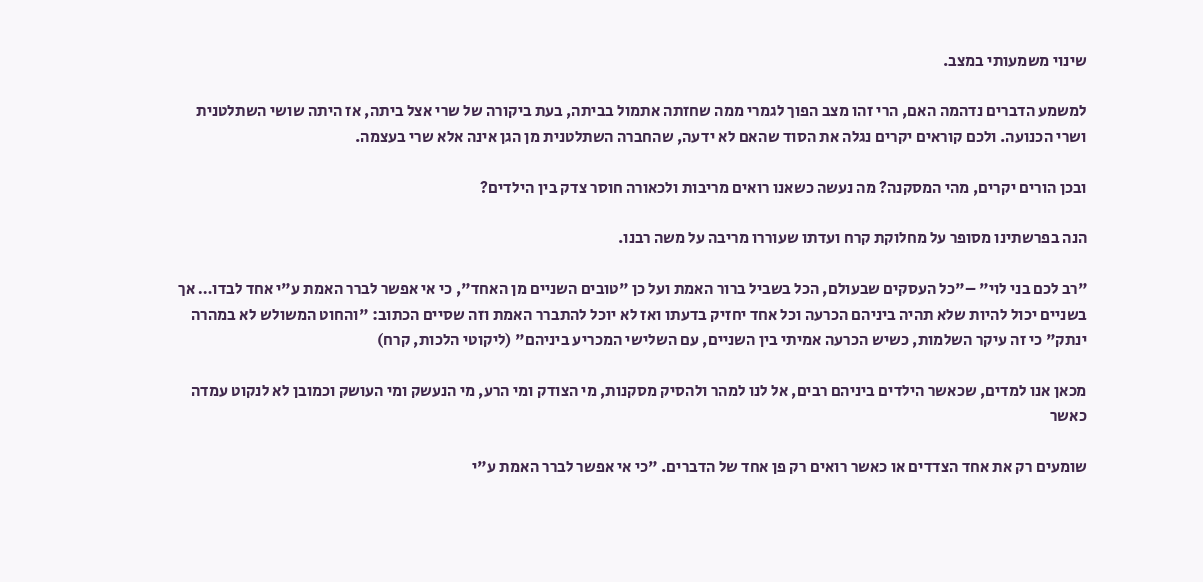שינוי משמעותי במצב.

למשמע הדברים נדהמה האם, הרי זהו מצב הפוך לגמרי ממה שחזתה אתמול בביתה, בעת ביקורה של שרי אצל ביתה, אז היתה שושי השתלטנית ושרי הכנועה. ולכם קוראים יקרים נגלה את הסוד שהאם לא ידעה, שהחברה השתלטנית מן הגן אינה אלא שרי בעצמה.

ובכן הורים יקרים, מהי המסקנה? מה נעשה כשאנו רואים מריבות ולכאורה חוסר צדק בין הילדים?

הנה בפרשתינו מסופר על מחלוקת קרח ועדתו שעוררו מריבה על משה רבנו.

"רב לכם בני לוי" –"כל העסקים שבעולם, הכל בשביל ברור האמת ועל כן "טובים השניים מן האחד", כי אי אפשר לברר האמת ע"י אחד לבדו… אך בשניים יכול להיות שלא תהיה ביניהם הכרעה וכל אחד יחזיק בדעתו ואז לא יוכל להתברר האמת וזה שסיים הכתוב: "והחוט המשולש לא במהרה ינתק" כי זה עיקר השלמות, כשיש הכרעה אמיתי בין השניים, עם השלישי המכריע ביניהם" (ליקוטי הלכות, קרח)

מכאן אנו למדים, שכאשר הילדים ביניהם רבים, אל לנו למהר ולהסיק מסקנות, מי הצודק ומי הרע, מי הנעשק ומי העושק וכמובן לא לנקוט עמדה כאשר

שומעים רק את אחד הצדדים או כאשר רואים רק פן אחד של הדברים. "כי אי אפשר לברר האמת ע"י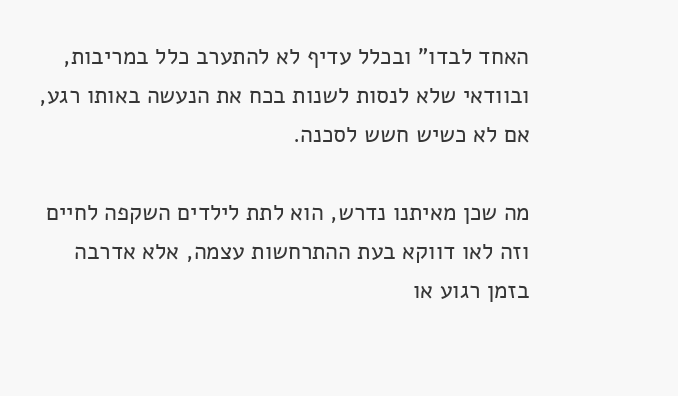האחד לבדו" ובכלל עדיף לא להתערב כלל במריבות, ובוודאי שלא לנסות לשנות בכח את הנעשה באותו רגע, אם לא כשיש חשש לסכנה.

מה שכן מאיתנו נדרש, הוא לתת לילדים השקפה לחיים וזה לאו דווקא בעת ההתרחשות עצמה, אלא אדרבה בזמן רגוע או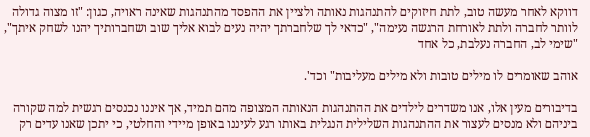דווקא לאחר מעשה טוב, לתת חיזוקים להתנהגות נאותה ולציין את ההפסד מהתנהגות שאינה ראויה, כגון: "זו מצוה גדולה לוותר לחברה ולתת לאורחת הרגשה נעימה", "כדאי לך שלחברתך יהיה נעים לבוא אליך שוב ושחברותיך יהנו לשחק איתך", "שימי לב, החברה נעלבת, כל אחד

אוהב שאומרים לו מילים טובות ולא מילים מעליבות" וכד'.

בדיבורים מעין אלו, אנו משדרים לילדים את ההתנהגות הנאותה המצופה מהם תמיד, אך איננו נכנסים רגשית למה שקורה ביניהם ולא מנסים לעצור את ההתנהגות השלילית הנגלית באותו רגע לעיננו באופן מיידי והחלטי, כי יתכן שאנו עדים רק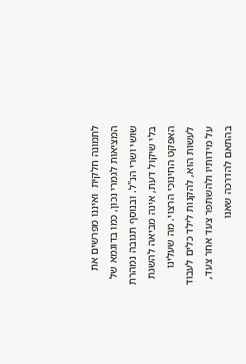לתמונה חלקית  ואיננו מפרשים את המציאות לגמרי נכון, כמו בדוגמא של שושי ושרי הנ"ל. ובנוסף תגובה נמהרת בלי שיקול דעת, אינה מביאה להשגת האפקט החינוכי הרצוי. מה שעלינו לעשות הוא, להקנות לילד כלים לעבוד על מידותיו ולהשתפר צעד אחר צעד, בהתאם להדרכה שאנו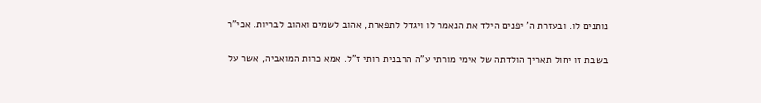נותנים לו. ובעזרת ה' יפנים הילד את הנאמר לו ויגדל לתפארת, אהוב לשמים ואהוב לבריות. אכי"ר

בשבת זו יחול תאריך הולדתה של אימי מורתי ע"ה הרבנית רותי ז"ל. אמא כרות המואביה, אשר על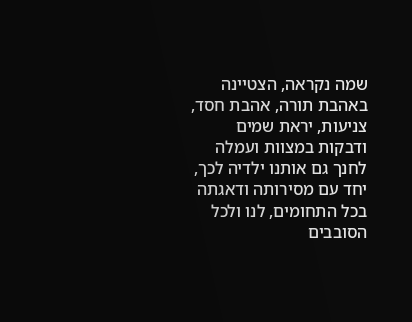שמה נקראה, הצטיינה באהבת תורה, אהבת חסד, צניעות, יראת שמים ודבקות במצוות ועמלה לחנך גם אותנו ילדיה לכך, יחד עם מסירותה ודאגתה בכל התחומים, לנו ולכל הסובבים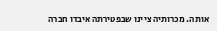אותה. מכרותיה ציינו שבפטירתה איבדו חברה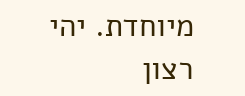מיוחדת. יהי רצון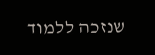שנזכה ללמוד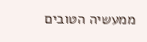ממעשיה הטובים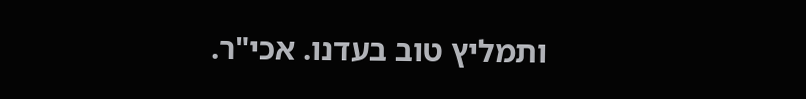ותמליץ טוב בעדנו. אכי"ר.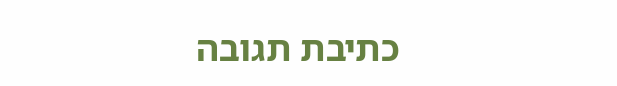כתיבת תגובה